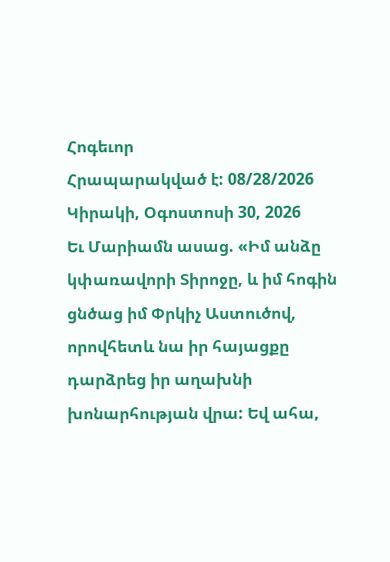Հոգեւոր
Հրապարակված է: 08/28/2026
Կիրակի, Օգոստոսի 30, 2026
Եւ Մարիամն ասաց. «Իմ անձը կփառավորի Տիրոջը, և իմ հոգին ցնծաց իմ Փրկիչ Աստուծով,
որովհետև նա իր հայացքը դարձրեց իր աղախնի խոնարհության վրա: Եվ ահա,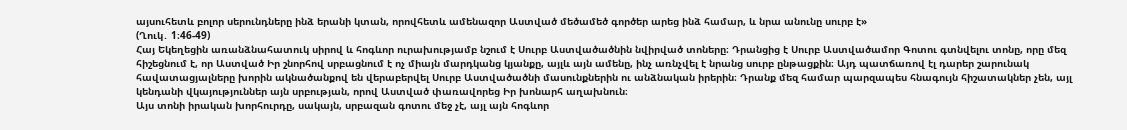այսուհետև բոլոր սերունդները ինձ երանի կտան, որովհետև ամենազոր Աստված մեծամեծ գործեր արեց ինձ համար, և նրա անունը սուրբ է»
(Ղուկ․ 1։46-49)
Հայ Եկեղեցին առանձնահատուկ սիրով և հոգևոր ուրախությամբ նշում է Սուրբ Աստվածածնին նվիրված տոները։ Դրանցից է Սուրբ Աստվածամոր Գոտու գտնվելու տոնը, որը մեզ հիշեցնում է, որ Աստված Իր շնորհով սրբացնում է ոչ միայն մարդկանց կյանքը, այլև այն ամենը, ինչ առնչվել է նրանց սուրբ ընթացքին։ Այդ պատճառով էլ դարեր շարունակ հավատացյալները խորին ակնածանքով են վերաբերվել Սուրբ Աստվածածնի մասունքներին ու անձնական իրերին։ Դրանք մեզ համար պարզապես հնագույն հիշատակներ չեն, այլ կենդանի վկայություններ այն սրբության, որով Աստված փառավորեց Իր խոնարհ աղախնուն։
Այս տոնի իրական խորհուրդը, սակայն, սրբազան գոտու մեջ չէ, այլ այն հոգևոր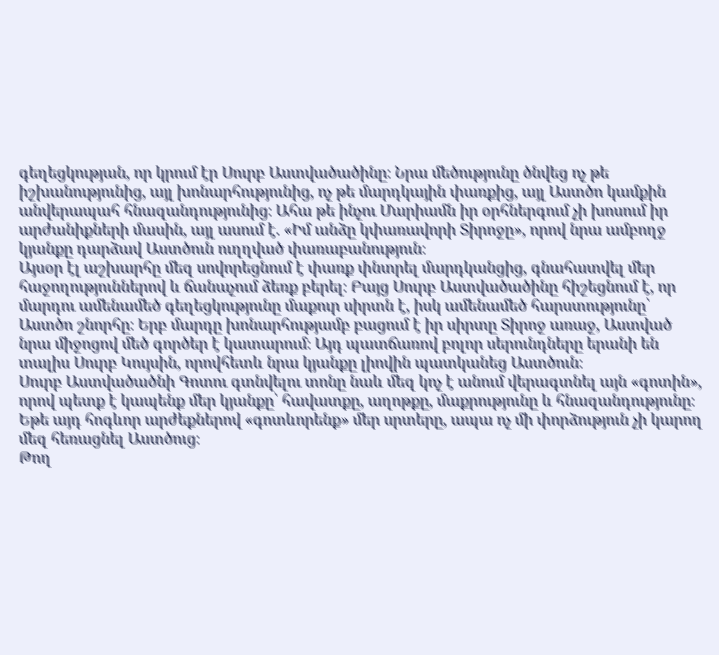գեղեցկության, որ կրում էր Սուրբ Աստվածածինը։ Նրա մեծությունը ծնվեց ոչ թե իշխանությունից, այլ խոնարհությունից, ոչ թե մարդկային փառքից, այլ Աստծո կամքին անվերապահ հնազանդությունից։ Ահա թե ինչու Մարիամն իր օրհներգում չի խոսում իր արժանիքների մասին, այլ ասում է. «Իմ անձը կփառավորի Տիրոջը», որով նրա ամբողջ կյանքը դարձավ Աստծուն ուղղված փառաբանություն։
Այսօր էլ աշխարհը մեզ սովորեցնում է փառք փնտրել մարդկանցից, գնահատվել մեր հաջողություններով և ճանաչում ձեռք բերել։ Բայց Սուրբ Աստվածածինը հիշեցնում է, որ մարդու ամենամեծ գեղեցկությունը մաքուր սիրտն է, իսկ ամենամեծ հարստությունը՝ Աստծո շնորհը։ Երբ մարդը խոնարհությամբ բացում է իր սիրտը Տիրոջ առաջ, Աստված նրա միջոցով մեծ գործեր է կատարում։ Այդ պատճառով բոլոր սերունդները երանի են տալիս Սուրբ Կույսին, որովհետև նրա կյանքը լիովին պատկանեց Աստծուն։
Սուրբ Աստվածածնի Գոտու գտնվելու տոնը նաև մեզ կոչ է անում վերագտնել այն «գոտին», որով պետք է կապենք մեր կյանքը՝ հավատքը, աղոթքը, մաքրությունը և հնազանդությունը։ Եթե այդ հոգևոր արժեքներով «գոտևորենք» մեր սրտերը, ապա ոչ մի փորձություն չի կարող մեզ հեռացնել Աստծուց։
Թող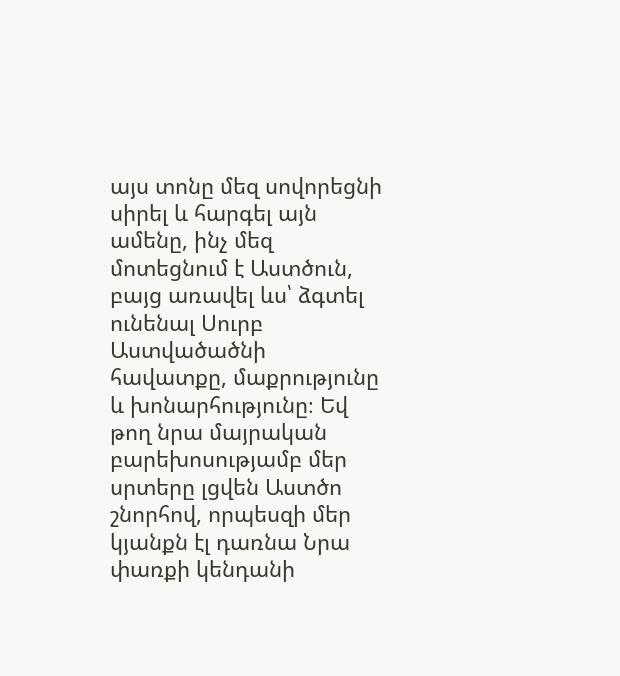այս տոնը մեզ սովորեցնի սիրել և հարգել այն ամենը, ինչ մեզ մոտեցնում է Աստծուն, բայց առավել ևս՝ ձգտել ունենալ Սուրբ Աստվածածնի հավատքը, մաքրությունը և խոնարհությունը։ Եվ թող նրա մայրական բարեխոսությամբ մեր սրտերը լցվեն Աստծո շնորհով, որպեսզի մեր կյանքն էլ դառնա Նրա փառքի կենդանի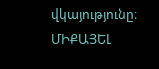վկայությունը։
ՄԻՔԱՅԵԼ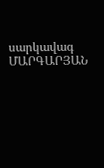սարկավագ ՄԱՐԳԱՐՅԱՆ